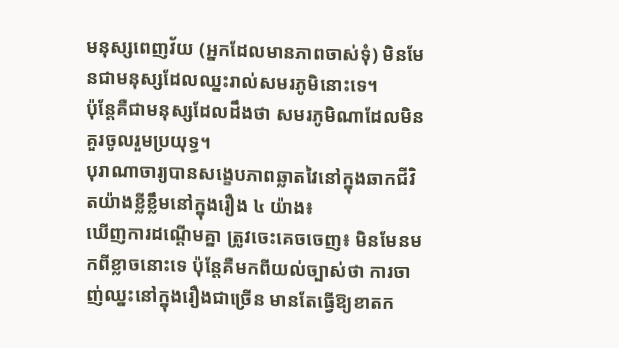មនុស្សពេញវ័យ (អ្នកដែលមានភាពចាស់ទុំ) មិនមែនជាមនុស្សដែលឈ្នះរាល់សមរភូមិនោះទេ។
ប៉ុន្តែគឺជាមនុស្សដែលដឹងថា សមរភូមិណាដែលមិនគួរចូលរួមប្រយុទ្ធ។
បុរាណាចារ្យបានសង្ខេបភាពឆ្លាតវៃនៅក្នុងឆាកជីវិតយ៉ាងខ្លីខ្លឹមនៅក្នុងរឿង ៤ យ៉ាង៖
ឃើញការដណ្តើមគ្នា ត្រូវចេះគេចចេញ៖ មិនមែនមកពីខ្លាចនោះទេ ប៉ុន្តែគឺមកពីយល់ច្បាស់ថា ការចាញ់ឈ្នះនៅក្នុងរឿងជាច្រើន មានតែធ្វើឱ្យខាតក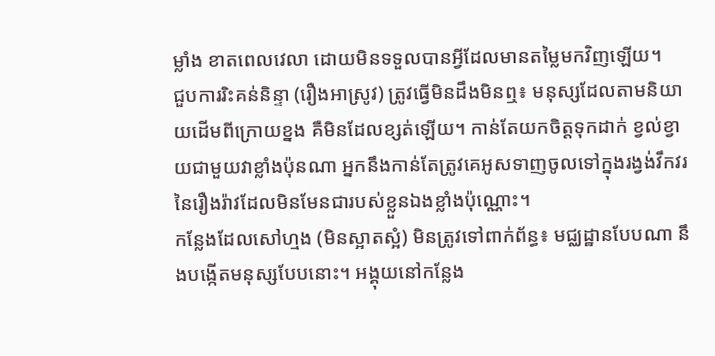ម្លាំង ខាតពេលវេលា ដោយមិនទទួលបានអ្វីដែលមានតម្លៃមកវិញឡើយ។
ជួបការរិះគន់និន្ទា (រឿងអាស្រូវ) ត្រូវធ្វើមិនដឹងមិនឮ៖ មនុស្សដែលតាមនិយាយដើមពីក្រោយខ្នង គឺមិនដែលខ្សត់ឡើយ។ កាន់តែយកចិត្តទុកដាក់ ខ្វល់ខ្វាយជាមួយវាខ្លាំងប៉ុនណា អ្នកនឹងកាន់តែត្រូវគេអូសទាញចូលទៅក្នុងរង្វង់វឹកវរនៃរឿងរ៉ាវដែលមិនមែនជារបស់ខ្លួនឯងខ្លាំងប៉ុណ្ណោះ។
កន្លែងដែលសៅហ្មង (មិនស្អាតស្អំ) មិនត្រូវទៅពាក់ព័ន្ធ៖ មជ្ឈដ្ឋានបែបណា នឹងបង្កើតមនុស្សបែបនោះ។ អង្គុយនៅកន្លែង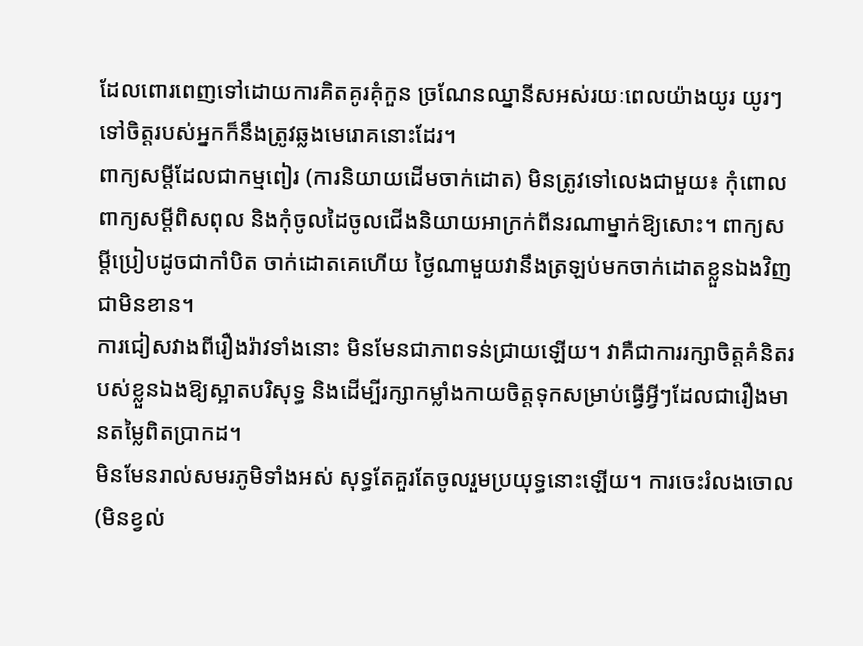ដែលពោរពេញទៅដោយការគិតគូរគុំកួន ច្រណែនឈ្នានីសអស់រយៈពេលយ៉ាងយូរ យូរៗទៅចិត្តរបស់អ្នកក៏នឹងត្រូវឆ្លងមេរោគនោះដែរ។
ពាក្យសម្តីដែលជាកម្មពៀរ (ការនិយាយដើមចាក់ដោត) មិនត្រូវទៅលេងជាមួយ៖ កុំពោលពាក្យសម្តីពិសពុល និងកុំចូលដៃចូលជើងនិយាយអាក្រក់ពីនរណាម្នាក់ឱ្យសោះ។ ពាក្យសម្តីប្រៀបដូចជាកាំបិត ចាក់ដោតគេហើយ ថ្ងៃណាមួយវានឹងត្រឡប់មកចាក់ដោតខ្លួនឯងវិញជាមិនខាន។
ការជៀសវាងពីរឿងរ៉ាវទាំងនោះ មិនមែនជាភាពទន់ជ្រាយឡើយ។ វាគឺជាការរក្សាចិត្តគំនិតរបស់ខ្លួនឯងឱ្យស្អាតបរិសុទ្ធ និងដើម្បីរក្សាកម្លាំងកាយចិត្តទុកសម្រាប់ធ្វើអ្វីៗដែលជារឿងមានតម្លៃពិតប្រាកដ។
មិនមែនរាល់សមរភូមិទាំងអស់ សុទ្ធតែគួរតែចូលរួមប្រយុទ្ធនោះឡើយ។ ការចេះរំលងចោល (មិនខ្វល់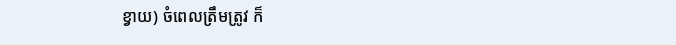ខ្វាយ) ចំពេលត្រឹមត្រូវ ក៏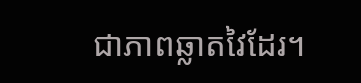ជាភាពឆ្លាតវៃដែរ។